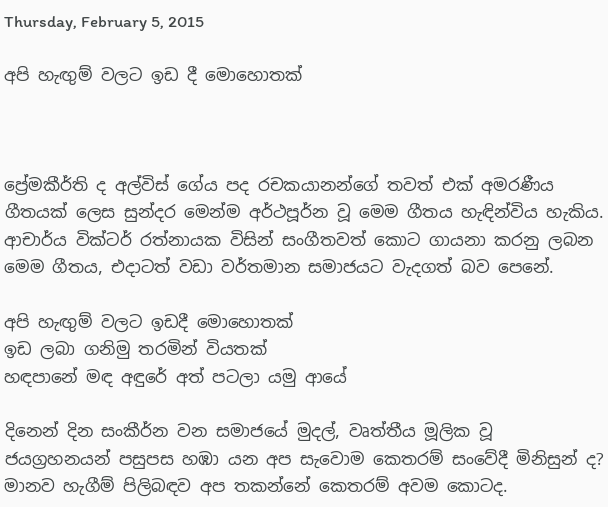Thursday, February 5, 2015

අපි හැඟුම් වලට ඉඩ දී මොහොතක්



ප්‍රේමකීර්ති ද අල්විස් ගේය පද රචකයානන්ගේ තවත් එක් අමරණීය ගීතයක් ලෙස සුන්දර මෙන්ම අර්ථපූර්න වූ මෙම ගීතය හැඳින්විය හැකිය. ආචාර්ය වික්ටර් රත්නායක විසින් සංගීතවත් කොට ගායනා කරනු ලබන මෙම ගීතය, එදාටත් වඩා වර්තමාන සමාජයට වැදගත් බව පෙනේ.

අපි හැඟුම් වලට ඉඩදී මොහොතක්
ඉඩ ලබා ගනිමු තරමින් වියතක්
හඳපානේ මඳ අඳුරේ අත් පටලා යමු ආයේ

දිනෙන් දින සංකීර්න වන සමාජයේ මුදල්, වෘත්තීය මූලික වූ ජයග්‍රහනයන් පසුපස හඹා යන අප සැවොම කෙතරම් සංවේදී මිනිසුන් ද? මානව හැගීම් පිලිබඳව අප තකන්නේ කෙතරම් අවම කොටද.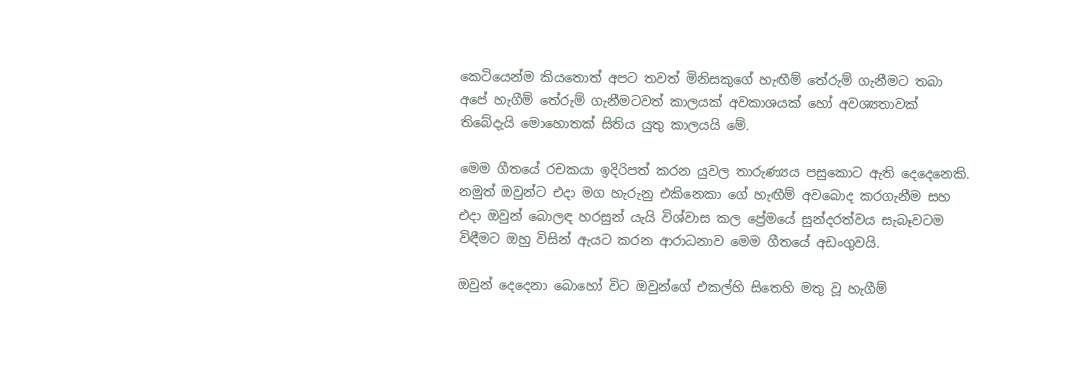කෙටියෙන්ම කියතොත් අපට තවත් මිනිසකුගේ හැඟීම් තේරුම් ගැනීමට තබා අපේ හැගීම් තේරුම් ගැනීමටවත් කාලයක් අවකාශයක් හෝ අවශ්‍යතාවක් තිබේදැයි මොහොතක් සිතිය යුතු කාලයයි මේ.

මෙම ගීතයේ රචකයා ඉදිරිපත් කරන යුවල තාරුණ්‍යය පසුකොට ඇති දෙදෙනෙකි. නමුත් ඔවුන්ට එදා මග හැරුනු එකිනෙකා ගේ හැඟීම් අවබොද කරගැනීම සහ එදා ඔවුන් බොලඳ හරසුන් යැයි විශ්වාස කල ප්‍රේමයේ සුන්දරත්වය සැබෑවටම විඳීමට ඔහු විසින් ඇයට කරන ආරාධනාව මෙම ගීතයේ අඩංගුවයි.

ඔවුන් දෙදෙනා බොහෝ විට ඔවුන්ගේ එකල්හි සිතෙහි මතු වූ හැගීම්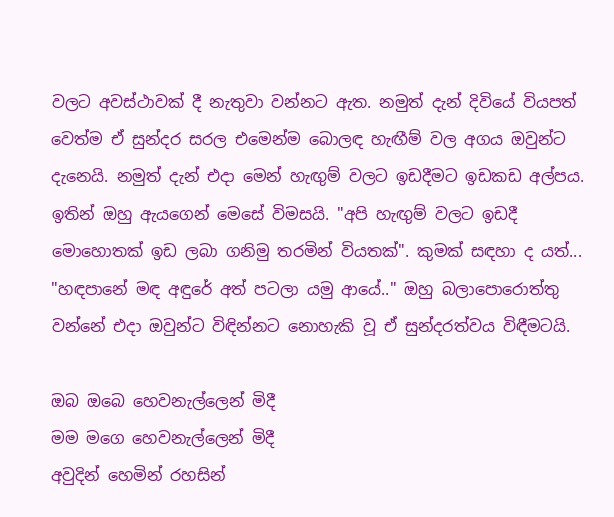වලට අවස්ථාවක් දී නැතුවා වන්නට ඇත. නමුත් දැන් දිවියේ වියපත් වෙත්ම ඒ සුන්දර සරල එමෙන්ම බොලඳ හැඟීම් වල අගය ඔවුන්ට දැනෙයි. නමුත් දැන් එදා මෙන් හැඟුම් වලට ඉඩදීමට ඉඩකඩ අල්පය. ඉතින් ඔහු ඇයගෙන් මෙසේ විමසයි. "අපි හැඟුම් වලට ඉඩදී මොහොතක් ඉඩ ලබා ගනිමු තරමින් වියතක්". කුමක් සඳහා ද යත්... "හඳපානේ මඳ අඳුරේ අත් පටලා යමු ආයේ.." ඔහු බලාපොරොත්තු වන්නේ එදා ඔවුන්ට විඳින්නට නොහැකි වූ ඒ සුන්දරත්වය විඳීමටයි.

ඔබ ඔබෙ හෙවනැල්ලෙන් මිදී
මම මගෙ හෙවනැල්ලෙන් මිදී
අවුදින් හෙමින් රහසින්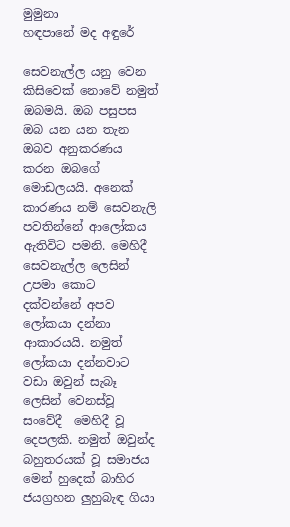මුමුනා
හඳපානේ මද අඳුරේ

සෙවනැල්ල යනු වෙන කිසිවෙක් නොවේ නමුත් ඔබමයි. ඔබ පසුපස ඔබ යන යන තැන ඔබව අනුකරණය කරන ඔබගේ මොඩලයයි. අනෙක් කාරණය නම් සෙවනැලි පවතින්නේ ආලෝකය ඇතිවිට පමනි. මෙහිදී සෙවනැල්ල ලෙසින් උපමා කොට දක්වන්නේ අපව ලෝකයා දන්නා ආකාරයයි. නමුත් ලෝකයා දන්නවාට වඩා ඔවුන් සැබෑ ලෙසින් වෙනස්වූ සංවේදී  මෙහිදී වූ දෙපලකි. නමුත් ඔවුන්ද බහුතරයක් වූ සමාජය මෙන් හුදෙක් බාහිර ජයග්‍රහන ලුහුබැඳ ගියා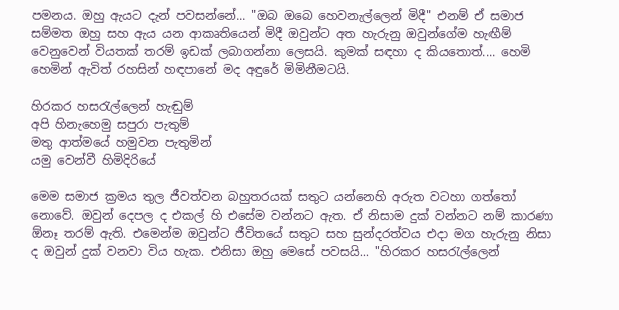පමනය. ඔහු ඇයට දැන් පවසන්නේ... "ඔබ ඔබෙ හෙවනැල්ලෙන් මිදී" එනම් ඒ සමාජ සම්මත ඔහු සහ ඇය යන ආකෘතියෙන් මිදී ඔවුන්ට අත හැරුනු ඔවුන්ගේම හැඟීම් වෙනුවෙන් වියතක් තරම් ඉඩක් ලබාගන්නා ලෙසයි. කුමක් සඳහා ද කියතොත්.... හෙමි හෙමින් ඇවිත් රහසින් හඳපානේ මද අඳුරේ මිමිනීමටයි.

හිරකර හසරැල්ලෙන් හැඬුම්
අපි හිනැහෙමු සපුරා පැතුම්
මතු ආත්මයේ හමුවන පැතුමින්
යමු වෙන්වී හිමිදිරියේ

මෙම සමාජ ක්‍රමය තුල ජීවත්වන බහුතරයක් සතුට යන්නෙහි අරුත වටහා ගත්තෝ නොවේ. ඔවුන් දෙපල ද එකල් හි එසේම වන්නට ඇත. ඒ නිසාම දුක් වන්නට නම් කාරණා ඕනෑ තරම් ඇති. එමෙන්ම ඔවුන්ට ජීවිතයේ සතුට සහ සුන්දරත්වය එදා මග හැරුනු නිසා ද ඔවුන් දුක් වනවා විය හැක. එනිසා ඔහු මෙසේ පවසයි... "හිරකර හසරැල්ලෙන්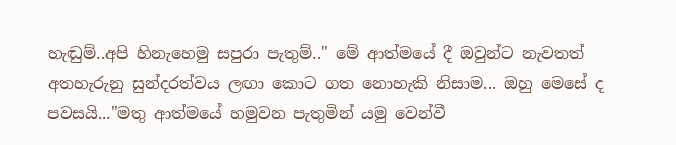හැඬුම්..අපි හිනැහෙමු සපුරා පැතුම්.." මේ ආත්මයේ දී ඔවුන්ට නැවතත් අතහැරුනු සුන්දරත්වය ලඟා කොට ගත නොහැකි නිසාම... ඔහු මෙසේ ද පවසයි..."මතු ආත්මයේ හමුවන පැතුමින් යමු වෙන්වී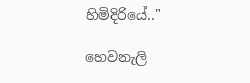හිමිදිරියේ.."

හෙවනැලි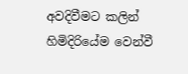අවදිවීමට කලින් හිමිදිරියේම වෙන්වී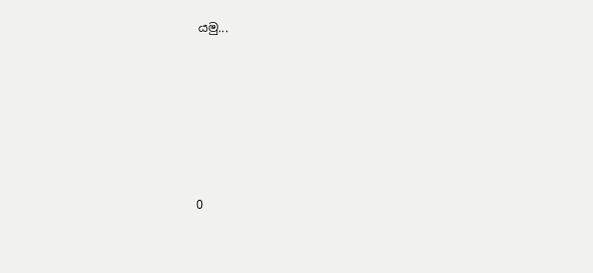යමු...







0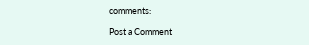comments:

Post a Comment